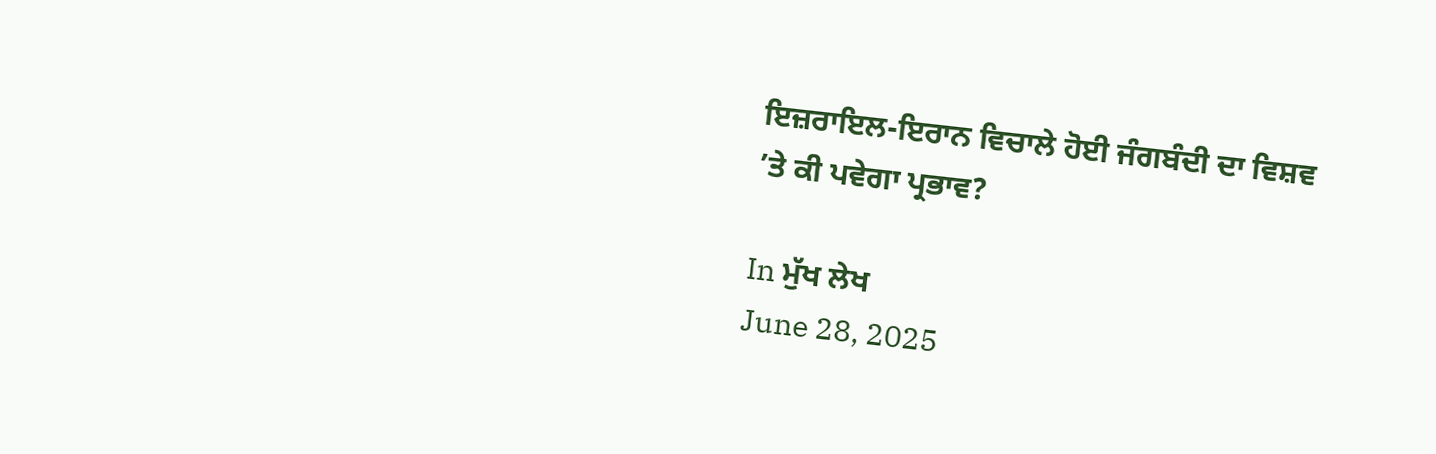ਇਜ਼ਰਾਇਲ-ਇਰਾਨ ਵਿਚਾਲੇ ਹੋਈ ਜੰਗਬੰਦੀ ਦਾ ਵਿਸ਼ਵ ’ਤੇ ਕੀ ਪਵੇਗਾ ਪ੍ਰਭਾਵ?

In ਮੁੱਖ ਲੇਖ
June 28, 2025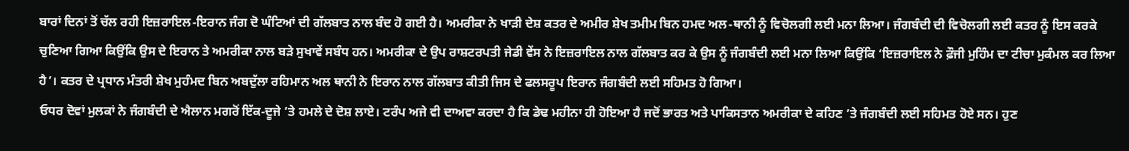ਬਾਰਾਂ ਦਿਨਾਂ ਤੋਂ ਚੱਲ ਰਹੀ ਇਜ਼ਰਾਇਲ-ਇਰਾਨ ਜੰਗ ਦੋ ਘੰਟਿਆਂ ਦੀ ਗੱਲਬਾਤ ਨਾਲ ਬੰਦ ਹੋ ਗਈ ਹੈ। ਅਮਰੀਕਾ ਨੇ ਖਾੜੀ ਦੇਸ਼ ਕਤਰ ਦੇ ਅਮੀਰ ਸ਼ੇਖ ਤਮੀਮ ਬਿਨ ਹਮਦ ਅਲ-ਥਾਨੀ ਨੂੰ ਵਿਚੋਲਗੀ ਲਈ ਮਨਾ ਲਿਆ। ਜੰਗਬੰਦੀ ਦੀ ਵਿਚੋਲਗੀ ਲਈ ਕਤਰ ਨੂੰ ਇਸ ਕਰਕੇ ਚੁਣਿਆ ਗਿਆ ਕਿਉਂਕਿ ਉਸ ਦੇ ਇਰਾਨ ਤੇ ਅਮਰੀਕਾ ਨਾਲ ਬੜੇ ਸੁਖਾਵੇਂ ਸਬੰਧ ਹਨ। ਅਮਰੀਕਾ ਦੇ ਉਪ ਰਾਸ਼ਟਰਪਤੀ ਜੇਡੀ ਵੇਂਸ ਨੇ ਇਜ਼ਰਾਇਲ ਨਾਲ ਗੱਲਬਾਤ ਕਰ ਕੇ ਉਸ ਨੂੰ ਜੰਗਬੰਦੀ ਲਈ ਮਨਾ ਲਿਆ ਕਿਉਂਕਿ ‘ਇਜ਼ਰਾਇਲ ਨੇ ਫ਼ੌਜੀ ਮੁਹਿੰਮ ਦਾ ਟੀਚਾ ਮੁਕੰਮਲ ਕਰ ਲਿਆ ਹੈ’। ਕਤਰ ਦੇ ਪ੍ਰਧਾਨ ਮੰਤਰੀ ਸ਼ੇਖ ਮੁਹੰਮਦ ਬਿਨ ਅਬਦੁੱਲਾ ਰਹਿਮਾਨ ਅਲ ਥਾਨੀ ਨੇ ਇਰਾਨ ਨਾਲ ਗੱਲਬਾਤ ਕੀਤੀ ਜਿਸ ਦੇ ਫਲਸਰੂਪ ਇਰਾਨ ਜੰਗਬੰਦੀ ਲਈ ਸਹਿਮਤ ਹੋ ਗਿਆ।
ਓਧਰ ਦੋਵਾਂ ਮੁਲਕਾਂ ਨੇ ਜੰਗਬੰਦੀ ਦੇ ਐਲਾਨ ਮਗਰੋਂ ਇੱਕ-ਦੂਜੇ ’ਤੇ ਹਮਲੇ ਦੇ ਦੋਸ਼ ਲਾਏ। ਟਰੰਪ ਅਜੇ ਵੀ ਦਾਅਵਾ ਕਰਦਾ ਹੈ ਕਿ ਡੇਢ ਮਹੀਨਾ ਹੀ ਹੋਇਆ ਹੈ ਜਦੋਂ ਭਾਰਤ ਅਤੇ ਪਾਕਿਸਤਾਨ ਅਮਰੀਕਾ ਦੇ ਕਹਿਣ ’ਤੇ ਜੰਗਬੰਦੀ ਲਈ ਸਹਿਮਤ ਹੋਏ ਸਨ। ਹੁਣ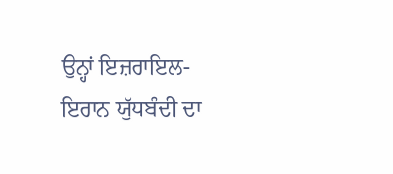ਉਨ੍ਹਾਂ ਇਜ਼ਰਾਇਲ-ਇਰਾਨ ਯੁੱਧਬੰਦੀ ਦਾ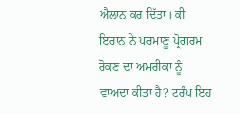ਐਲਾਨ ਕਰ ਦਿੱਤਾ। ਕੀ ਇਰਾਨ ਨੇ ਪਰਮਾਣੂ ਪ੍ਰੋਗਰਮ ਰੋਕਣ ਦਾ ਅਮਰੀਕਾ ਨੂੰ ਵਾਅਦਾ ਕੀਤਾ ਹੈ? ਟਰੰਪ ਇਹ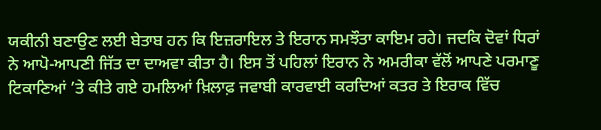ਯਕੀਨੀ ਬਣਾਉਣ ਲਈ ਬੇਤਾਬ ਹਨ ਕਿ ਇਜ਼ਰਾਇਲ ਤੇ ਇਰਾਨ ਸਮਝੌਤਾ ਕਾਇਮ ਰਹੇ। ਜਦਕਿ ਦੋਵਾਂ ਧਿਰਾਂ ਨੇ ਆਪੋ-ਆਪਣੀ ਜਿੱਤ ਦਾ ਦਾਅਵਾ ਕੀਤਾ ਹੈ। ਇਸ ਤੋਂ ਪਹਿਲਾਂ ਇਰਾਨ ਨੇ ਅਮਰੀਕਾ ਵੱਲੋਂ ਆਪਣੇ ਪਰਮਾਣੂ ਟਿਕਾਣਿਆਂ ’ਤੇ ਕੀਤੇ ਗਏ ਹਮਲਿਆਂ ਖ਼ਿਲਾਫ਼ ਜਵਾਬੀ ਕਾਰਵਾਈ ਕਰਦਿਆਂ ਕਤਰ ਤੇ ਇਰਾਕ ਵਿੱਚ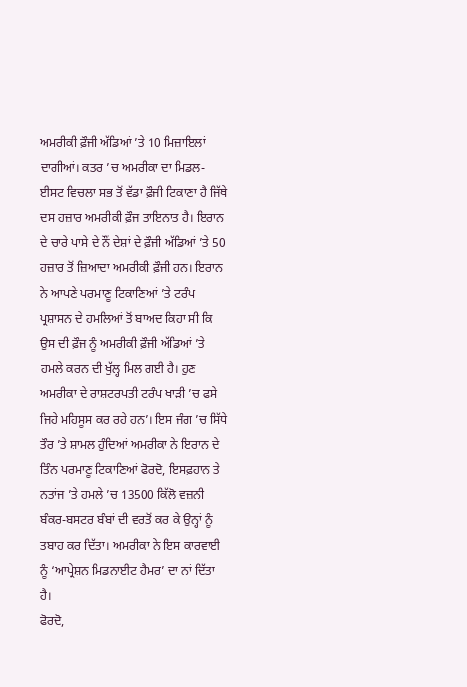ਅਮਰੀਕੀ ਫ਼ੌਜੀ ਅੱਡਿਆਂ ’ਤੇ 10 ਮਿਜ਼ਾਇਲਾਂ ਦਾਗੀਆਂ। ਕਤਰ ’ਚ ਅਮਰੀਕਾ ਦਾ ਮਿਡਲ-ਈਸਟ ਵਿਚਲਾ ਸਭ ਤੋਂ ਵੱਡਾ ਫ਼ੌਜੀ ਟਿਕਾਣਾ ਹੈ ਜਿੱਥੇ ਦਸ ਹਜ਼ਾਰ ਅਮਰੀਕੀ ਫ਼ੌਜ ਤਾਇਨਾਤ ਹੈ। ਇਰਾਨ ਦੇ ਚਾਰੇ ਪਾਸੇ ਦੇ ਨੌਂ ਦੇਸ਼ਾਂ ਦੇ ਫ਼ੌਜੀ ਅੱਡਿਆਂ ’ਤੇ 50 ਹਜ਼ਾਰ ਤੋਂ ਜ਼ਿਆਦਾ ਅਮਰੀਕੀ ਫ਼ੌਜੀ ਹਨ। ਇਰਾਨ ਨੇ ਆਪਣੇ ਪਰਮਾਣੂ ਟਿਕਾਣਿਆਂ ’ਤੇ ਟਰੰਪ ਪ੍ਰਸ਼ਾਸਨ ਦੇ ਹਮਲਿਆਂ ਤੋਂ ਬਾਅਦ ਕਿਹਾ ਸੀ ਕਿ ਉਸ ਦੀ ਫ਼ੌਜ ਨੂੰ ਅਮਰੀਕੀ ਫ਼ੌਜੀ ਅੱਡਿਆਂ ’ਤੇ ਹਮਲੇ ਕਰਨ ਦੀ ਖੁੱਲ੍ਹ ਮਿਲ ਗਈ ਹੈ। ਹੁਣ ਅਮਰੀਕਾ ਦੇ ਰਾਸ਼ਟਰਪਤੀ ਟਰੰਪ ਖਾੜੀ ’ਚ ਫਸੇ ਜਿਹੇ ਮਹਿਸੂਸ ਕਰ ਰਹੇ ਹਨ’। ਇਸ ਜੰਗ ’ਚ ਸਿੱਧੇ ਤੌਰ ’ਤੇ ਸ਼ਾਮਲ ਹੁੰਦਿਆਂ ਅਮਰੀਕਾ ਨੇ ਇਰਾਨ ਦੇ ਤਿੰਨ ਪਰਮਾਣੂ ਟਿਕਾਣਿਆਂ ਫੋਰਦੋ, ਇਸਫ਼ਹਾਨ ਤੇ ਨਤਾਂਜ ’ਤੇ ਹਮਲੇ ’ਚ 13500 ਕਿੱਲੋ ਵਜ਼ਨੀ ਬੰਕਰ-ਬਸਟਰ ਬੰਬਾਂ ਦੀ ਵਰਤੋਂ ਕਰ ਕੇ ਉਨ੍ਹਾਂ ਨੂੰ ਤਬਾਹ ਕਰ ਦਿੱਤਾ। ਅਮਰੀਕਾ ਨੇ ਇਸ ਕਾਰਵਾਈ ਨੂੰ ‘ਆਪ੍ਰੇਸ਼ਨ ਮਿਡਨਾਈਟ ਹੈਮਰ’ ਦਾ ਨਾਂ ਦਿੱਤਾ ਹੈ।
ਫੋਰਦੋ,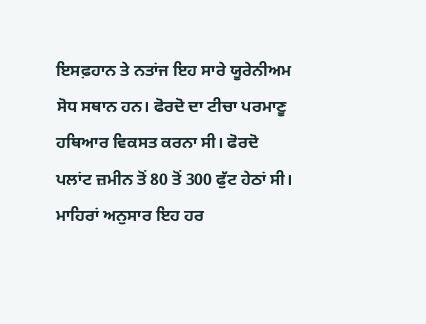ਇਸਫ਼ਹਾਨ ਤੇ ਨਤਾਂਜ ਇਹ ਸਾਰੇ ਯੂਰੇਨੀਅਮ ਸੋਧ ਸਥਾਨ ਹਨ। ਫੋਰਦੋ ਦਾ ਟੀਚਾ ਪਰਮਾਣੂ ਹਥਿਆਰ ਵਿਕਸਤ ਕਰਨਾ ਸੀ। ਫੋਰਦੋ ਪਲਾਂਟ ਜ਼ਮੀਨ ਤੋਂ 80 ਤੋਂ 300 ਫੁੱਟ ਹੇਠਾਂ ਸੀ। ਮਾਹਿਰਾਂ ਅਨੁਸਾਰ ਇਹ ਹਰ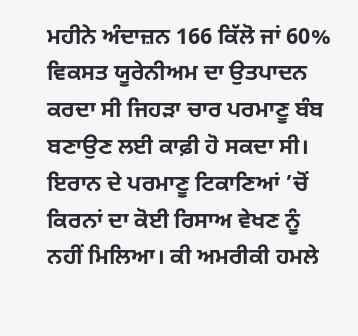ਮਹੀਨੇ ਅੰਦਾਜ਼ਨ 166 ਕਿੱਲੋ ਜਾਂ 60% ਵਿਕਸਤ ਯੂਰੇਨੀਅਮ ਦਾ ਉਤਪਾਦਨ ਕਰਦਾ ਸੀ ਜਿਹੜਾ ਚਾਰ ਪਰਮਾਣੂ ਬੰਬ ਬਣਾਉਣ ਲਈ ਕਾਫ਼ੀ ਹੋ ਸਕਦਾ ਸੀ। ਇਰਾਨ ਦੇ ਪਰਮਾਣੂ ਟਿਕਾਣਿਆਂ ’ਚੋਂ ਕਿਰਨਾਂ ਦਾ ਕੋਈ ਰਿਸਾਅ ਵੇਖਣ ਨੂੰ ਨਹੀਂ ਮਿਲਿਆ। ਕੀ ਅਮਰੀਕੀ ਹਮਲੇ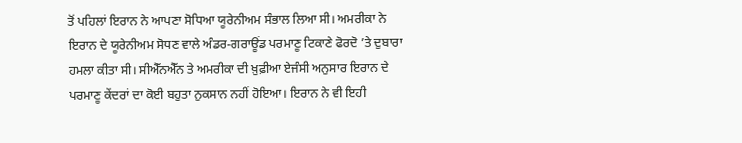ਤੋਂ ਪਹਿਲਾਂ ਇਰਾਨ ਨੇ ਆਪਣਾ ਸੋਧਿਆ ਯੂਰੇਨੀਅਮ ਸੰਭਾਲ ਲਿਆ ਸੀ। ਅਮਰੀਕਾ ਨੇ ਇਰਾਨ ਦੇ ਯੂਰੇਨੀਅਮ ਸੋਧਣ ਵਾਲੇ ਅੰਡਰ-ਗਰਾਊਂਡ ਪਰਮਾਣੂ ਟਿਕਾਣੇ ਫੋਰਦੋ ’ਤੇ ਦੁਬਾਰਾ ਹਮਲਾ ਕੀਤਾ ਸੀ। ਸੀਐੱਨਐੱਨ ਤੇ ਅਮਰੀਕਾ ਦੀ ਖ਼ੁਫ਼ੀਆ ਏਜੰਸੀ ਅਨੁਸਾਰ ਇਰਾਨ ਦੇ ਪਰਮਾਣੂ ਕੇਂਦਰਾਂ ਦਾ ਕੋਈ ਬਹੁਤਾ ਨੁਕਸਾਨ ਨਹੀਂ ਹੋਇਆ। ਇਰਾਨ ਨੇ ਵੀ ਇਹੀ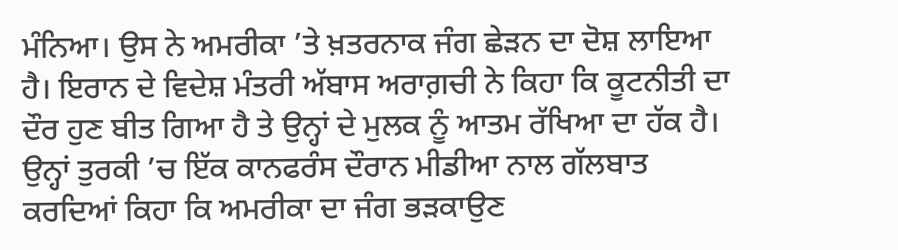ਮੰਨਿਆ। ਉਸ ਨੇ ਅਮਰੀਕਾ ’ਤੇ ਖ਼ਤਰਨਾਕ ਜੰਗ ਛੇੜਨ ਦਾ ਦੋਸ਼ ਲਾਇਆ ਹੈ। ਇਰਾਨ ਦੇ ਵਿਦੇਸ਼ ਮੰਤਰੀ ਅੱਬਾਸ ਅਰਾਗ਼ਚੀ ਨੇ ਕਿਹਾ ਕਿ ਕੂਟਨੀਤੀ ਦਾ ਦੌਰ ਹੁਣ ਬੀਤ ਗਿਆ ਹੈ ਤੇ ਉਨ੍ਹਾਂ ਦੇ ਮੁਲਕ ਨੂੰ ਆਤਮ ਰੱਖਿਆ ਦਾ ਹੱਕ ਹੈ। ਉਨ੍ਹਾਂ ਤੁਰਕੀ ’ਚ ਇੱਕ ਕਾਨਫਰੰਸ ਦੌਰਾਨ ਮੀਡੀਆ ਨਾਲ ਗੱਲਬਾਤ ਕਰਦਿਆਂ ਕਿਹਾ ਕਿ ਅਮਰੀਕਾ ਦਾ ਜੰਗ ਭੜਕਾਉਣ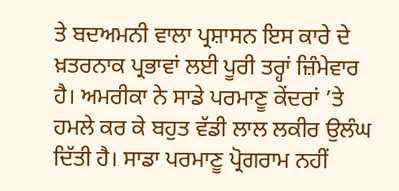ਤੇ ਬਦਅਮਨੀ ਵਾਲਾ ਪ੍ਰਸ਼ਾਸਨ ਇਸ ਕਾਰੇ ਦੇ ਖ਼ਤਰਨਾਕ ਪ੍ਰਭਾਵਾਂ ਲਈ ਪੂਰੀ ਤਰ੍ਹਾਂ ਜ਼ਿੰਮੇਵਾਰ ਹੈ। ਅਮਰੀਕਾ ਨੇ ਸਾਡੇ ਪਰਮਾਣੂ ਕੇਂਦਰਾਂ ’ਤੇ ਹਮਲੇ ਕਰ ਕੇ ਬਹੁਤ ਵੱਡੀ ਲਾਲ ਲਕੀਰ ਉਲੰਘ ਦਿੱਤੀ ਹੈ। ਸਾਡਾ ਪਰਮਾਣੂ ਪ੍ਰੋਗਰਾਮ ਨਹੀਂ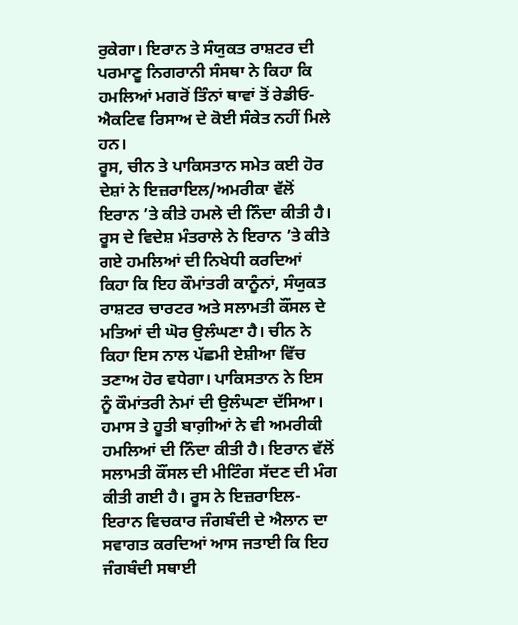ਰੁਕੇਗਾ। ਇਰਾਨ ਤੇ ਸੰਯੁਕਤ ਰਾਸ਼ਟਰ ਦੀ ਪਰਮਾਣੂ ਨਿਗਰਾਨੀ ਸੰਸਥਾ ਨੇ ਕਿਹਾ ਕਿ ਹਮਲਿਆਂ ਮਗਰੋਂ ਤਿੰਨਾਂ ਥਾਵਾਂ ਤੋਂ ਰੇਡੀਓ-ਐਕਟਿਵ ਰਿਸਾਅ ਦੇ ਕੋਈ ਸੰਕੇਤ ਨਹੀਂ ਮਿਲੇ ਹਨ।
ਰੂਸ, ਚੀਨ ਤੇ ਪਾਕਿਸਤਾਨ ਸਮੇਤ ਕਈ ਹੋਰ ਦੇਸ਼ਾਂ ਨੇ ਇਜ਼ਰਾਇਲ/ਅਮਰੀਕਾ ਵੱਲੋਂ ਇਰਾਨ ’ਤੇ ਕੀਤੇ ਹਮਲੇ ਦੀ ਨਿੰਦਾ ਕੀਤੀ ਹੈ। ਰੂਸ ਦੇ ਵਿਦੇਸ਼ ਮੰਤਰਾਲੇ ਨੇ ਇਰਾਨ ’ਤੇ ਕੀਤੇ ਗਏ ਹਮਲਿਆਂ ਦੀ ਨਿਖੇਧੀ ਕਰਦਿਆਂ ਕਿਹਾ ਕਿ ਇਹ ਕੌਮਾਂਤਰੀ ਕਾਨੂੰਨਾਂ, ਸੰਯੁਕਤ ਰਾਸ਼ਟਰ ਚਾਰਟਰ ਅਤੇ ਸਲਾਮਤੀ ਕੌਂਸਲ ਦੇ ਮਤਿਆਂ ਦੀ ਘੋਰ ਉਲੰਘਣਾ ਹੈ। ਚੀਨ ਨੇ ਕਿਹਾ ਇਸ ਨਾਲ ਪੱਛਮੀ ਏਸ਼ੀਆ ਵਿੱਚ ਤਣਾਅ ਹੋਰ ਵਧੇਗਾ। ਪਾਕਿਸਤਾਨ ਨੇ ਇਸ ਨੂੰ ਕੌਮਾਂਤਰੀ ਨੇਮਾਂ ਦੀ ਉਲੰਘਣਾ ਦੱਸਿਆ। ਹਮਾਸ ਤੇ ਹੂਤੀ ਬਾਗ਼ੀਆਂ ਨੇ ਵੀ ਅਮਰੀਕੀ ਹਮਲਿਆਂ ਦੀ ਨਿੰਦਾ ਕੀਤੀ ਹੈ। ਇਰਾਨ ਵੱਲੋਂ ਸਲਾਮਤੀ ਕੌਂਸਲ ਦੀ ਮੀਟਿੰਗ ਸੱਦਣ ਦੀ ਮੰਗ ਕੀਤੀ ਗਈ ਹੈ। ਰੂਸ ਨੇ ਇਜ਼ਰਾਇਲ-ਇਰਾਨ ਵਿਚਕਾਰ ਜੰਗਬੰਦੀ ਦੇ ਐਲਾਨ ਦਾ ਸਵਾਗਤ ਕਰਦਿਆਂ ਆਸ ਜਤਾਈ ਕਿ ਇਹ ਜੰਗਬੰਦੀ ਸਥਾਈ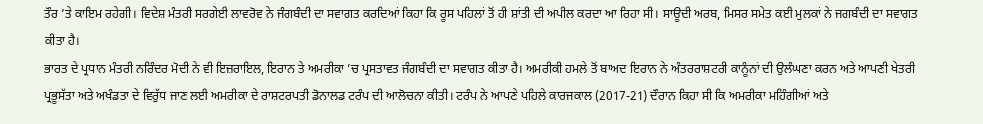ਤੌਰ ’ਤੇ ਕਾਇਮ ਰਹੇਗੀ। ਵਿਦੇਸ਼ ਮੰਤਰੀ ਸਰਗੇਈ ਲਾਵਰੋਵ ਨੇ ਜੰਗਬੰਦੀ ਦਾ ਸਵਾਗਤ ਕਰਦਿਆਂ ਕਿਹਾ ਕਿ ਰੂਸ ਪਹਿਲਾਂ ਤੋਂ ਹੀ ਸ਼ਾਂਤੀ ਦੀ ਅਪੀਲ ਕਰਦਾ ਆ ਰਿਹਾ ਸੀ। ਸਾਊਦੀ ਅਰਬ, ਮਿਸਰ ਸਮੇਤ ਕਈ ਮੁਲਕਾਂ ਨੇ ਜਗਬੰਦੀ ਦਾ ਸਵਾਗਤ ਕੀਤਾ ਹੈ।
ਭਾਰਤ ਦੇ ਪ੍ਰਧਾਨ ਮੰਤਰੀ ਨਰਿੰਦਰ ਮੋਦੀ ਨੇ ਵੀ ਇਜ਼ਰਾਇਲ, ਇਰਾਨ ਤੇ ਅਮਰੀਕਾ ’ਚ ਪ੍ਰਸਤਾਵਤ ਜੰਗਬੰਦੀ ਦਾ ਸਵਾਗਤ ਕੀਤਾ ਹੈ। ਅਮਰੀਕੀ ਹਮਲੇ ਤੋਂ ਬਾਅਦ ਇਰਾਨ ਨੇ ਅੰਤਰਰਾਸ਼ਟਰੀ ਕਾਨੂੰਨਾਂ ਦੀ ਉਲੰਘਣਾ ਕਰਨ ਅਤੇ ਆਪਣੀ ਖੇਤਰੀ ਪ੍ਰਭੂਸੱਤਾ ਅਤੇ ਅਖੰਡਤਾ ਦੇ ਵਿਰੁੱਧ ਜਾਣ ਲਈ ਅਮਰੀਕਾ ਦੇ ਰਾਸ਼ਟਰਪਤੀ ਡੋਨਾਲਡ ਟਰੰਪ ਦੀ ਆਲੋਚਨਾ ਕੀਤੀ। ਟਰੰਪ ਨੇ ਆਪਣੇ ਪਹਿਲੇ ਕਾਰਜਕਾਲ (2017-21) ਦੌਰਾਨ ਕਿਹਾ ਸੀ ਕਿ ਅਮਰੀਕਾ ਮਹਿੰਗੀਆਂ ਅਤੇ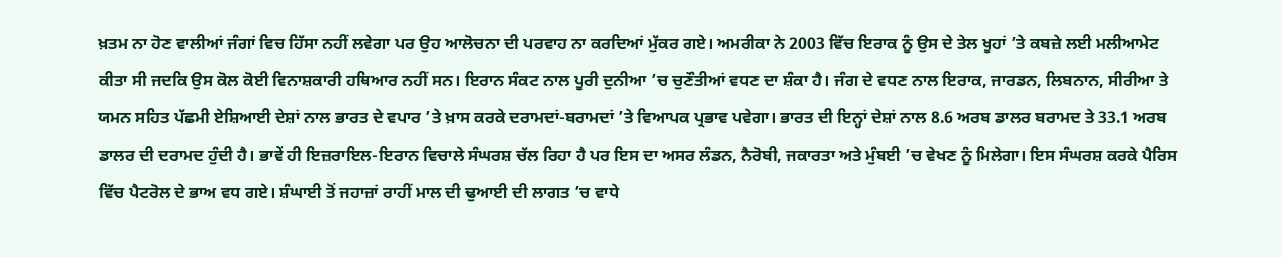ਖ਼ਤਮ ਨਾ ਹੋਣ ਵਾਲੀਆਂ ਜੰਗਾਂ ਵਿਚ ਹਿੱਸਾ ਨਹੀਂ ਲਵੇਗਾ ਪਰ ਉਹ ਆਲੋਚਨਾ ਦੀ ਪਰਵਾਹ ਨਾ ਕਰਦਿਆਂ ਮੁੱਕਰ ਗਏ। ਅਮਰੀਕਾ ਨੇ 2003 ਵਿੱਚ ਇਰਾਕ ਨੂੰ ਉਸ ਦੇ ਤੇਲ ਖੂਹਾਂ ’ਤੇ ਕਬਜ਼ੇ ਲਈ ਮਲੀਆਮੇਟ ਕੀਤਾ ਸੀ ਜਦਕਿ ਉਸ ਕੋਲ ਕੋਈ ਵਿਨਾਸ਼ਕਾਰੀ ਹਥਿਆਰ ਨਹੀਂ ਸਨ। ਇਰਾਨ ਸੰਕਟ ਨਾਲ ਪੂਰੀ ਦੁਨੀਆ ’ਚ ਚੁਣੌਤੀਆਂ ਵਧਣ ਦਾ ਸ਼ੰਕਾ ਹੈ। ਜੰਗ ਦੇ ਵਧਣ ਨਾਲ ਇਰਾਕ, ਜਾਰਡਨ, ਲਿਬਨਾਨ, ਸੀਰੀਆ ਤੇ ਯਮਨ ਸਹਿਤ ਪੱਛਮੀ ਏਸ਼ਿਆਈ ਦੇਸ਼ਾਂ ਨਾਲ ਭਾਰਤ ਦੇ ਵਪਾਰ ’ਤੇ ਖ਼ਾਸ ਕਰਕੇ ਦਰਾਮਦਾਂ-ਬਰਾਮਦਾਂ ’ਤੇ ਵਿਆਪਕ ਪ੍ਰਭਾਵ ਪਵੇਗਾ। ਭਾਰਤ ਦੀ ਇਨ੍ਹਾਂ ਦੇਸ਼ਾਂ ਨਾਲ 8.6 ਅਰਬ ਡਾਲਰ ਬਰਾਮਦ ਤੇ 33.1 ਅਰਬ ਡਾਲਰ ਦੀ ਦਰਾਮਦ ਹੁੰਦੀ ਹੈ। ਭਾਵੇਂ ਹੀ ਇਜ਼ਰਾਇਲ-ਇਰਾਨ ਵਿਚਾਲੇ ਸੰਘਰਸ਼ ਚੱਲ ਰਿਹਾ ਹੈ ਪਰ ਇਸ ਦਾ ਅਸਰ ਲੰਡਨ, ਨੈਰੋਬੀ, ਜਕਾਰਤਾ ਅਤੇ ਮੁੰਬਈ ’ਚ ਵੇਖਣ ਨੂੰ ਮਿਲੇਗਾ। ਇਸ ਸੰਘਰਸ਼ ਕਰਕੇ ਪੈਰਿਸ ਵਿੱਚ ਪੈਟਰੋਲ ਦੇ ਭਾਅ ਵਧ ਗਏ। ਸ਼ੰਘਾਈ ਤੋਂ ਜਹਾਜ਼ਾਂ ਰਾਹੀਂ ਮਾਲ ਦੀ ਢੁਆਈ ਦੀ ਲਾਗਤ ’ਚ ਵਾਧੇ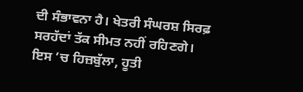ਦੀ ਸੰਭਾਵਨਾ ਹੈ। ਖੇਤਰੀ ਸੰਘਰਸ਼ ਸਿਰਫ਼ ਸਰਹੱਦਾਂ ਤੱਕ ਸੀਮਤ ਨਹੀਂ ਰਹਿਣਗੇ। ਇਸ ’ਚ ਹਿਜ਼ਬੁੱਲਾ, ਹੂਤੀ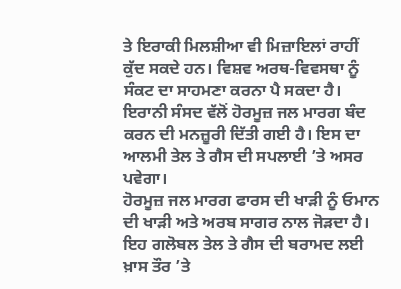ਤੇ ਇਰਾਕੀ ਮਿਲਸ਼ੀਆ ਵੀ ਮਿਜ਼ਾਇਲਾਂ ਰਾਹੀਂ ਕੁੱਦ ਸਕਦੇ ਹਨ। ਵਿਸ਼ਵ ਅਰਥ-ਵਿਵਸਥਾ ਨੂੰ ਸੰਕਟ ਦਾ ਸਾਹਮਣਾ ਕਰਨਾ ਪੈ ਸਕਦਾ ਹੈ। ਇਰਾਨੀ ਸੰਸਦ ਵੱਲੋਂ ਹੋਰਮੂਜ਼ ਜਲ ਮਾਰਗ ਬੰਦ ਕਰਨ ਦੀ ਮਨਜ਼ੂਰੀ ਦਿੱਤੀ ਗਈ ਹੈ। ਇਸ ਦਾ ਆਲਮੀ ਤੇਲ ਤੇ ਗੈਸ ਦੀ ਸਪਲਾਈ ’ਤੇ ਅਸਰ ਪਵੇਗਾ।
ਹੋਰਮੂਜ਼ ਜਲ ਮਾਰਗ ਫਾਰਸ ਦੀ ਖਾੜੀ ਨੂੰ ਓਮਾਨ ਦੀ ਖਾੜੀ ਅਤੇ ਅਰਬ ਸਾਗਰ ਨਾਲ ਜੋੜਦਾ ਹੈ। ਇਹ ਗਲੋਬਲ ਤੇਲ ਤੇ ਗੈਸ ਦੀ ਬਰਾਮਦ ਲਈ ਖ਼ਾਸ ਤੌਰ ’ਤੇ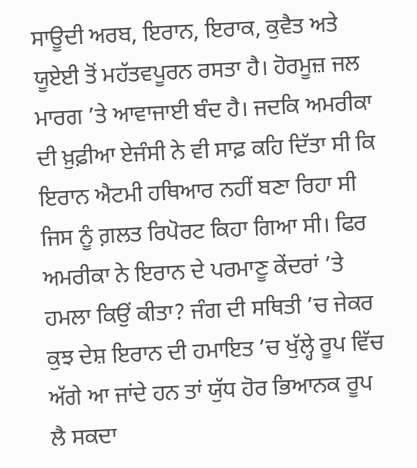ਸਾਊਦੀ ਅਰਬ, ਇਰਾਨ, ਇਰਾਕ, ਕੁਵੈਤ ਅਤੇ ਯੂਏਈ ਤੋਂ ਮਹੱਤਵਪੂਰਨ ਰਸਤਾ ਹੈ। ਹੋਰਮੂਜ਼ ਜਲ ਮਾਰਗ ’ਤੇ ਆਵਾਜਾਈ ਬੰਦ ਹੈ। ਜਦਕਿ ਅਮਰੀਕਾ ਦੀ ਖ਼ੁਫ਼ੀਆ ਏਜੰਸੀ ਨੇ ਵੀ ਸਾਫ਼ ਕਹਿ ਦਿੱਤਾ ਸੀ ਕਿ ਇਰਾਨ ਐਟਮੀ ਹਥਿਆਰ ਨਹੀਂ ਬਣਾ ਰਿਹਾ ਸੀ ਜਿਸ ਨੂੰ ਗ਼ਲਤ ਰਿਪੋਰਟ ਕਿਹਾ ਗਿਆ ਸੀ। ਫਿਰ ਅਮਰੀਕਾ ਨੇ ਇਰਾਨ ਦੇ ਪਰਮਾਣੂ ਕੇਂਦਰਾਂ ’ਤੇ ਹਮਲਾ ਕਿਉਂ ਕੀਤਾ? ਜੰਗ ਦੀ ਸਥਿਤੀ ’ਚ ਜੇਕਰ ਕੁਝ ਦੇਸ਼ ਇਰਾਨ ਦੀ ਹਮਾਇਤ ’ਚ ਖੁੱਲ੍ਹੇ ਰੂਪ ਵਿੱਚ ਅੱਗੇ ਆ ਜਾਂਦੇ ਹਨ ਤਾਂ ਯੁੱਧ ਹੋਰ ਭਿਆਨਕ ਰੂਪ ਲੈ ਸਕਦਾ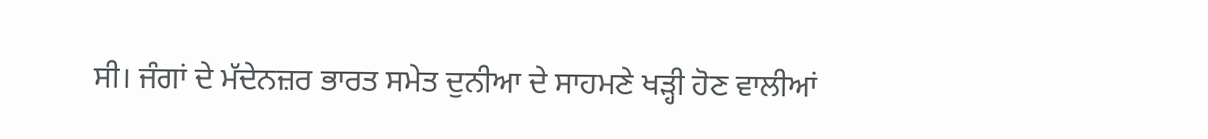ਸੀ। ਜੰਗਾਂ ਦੇ ਮੱਦੇਨਜ਼ਰ ਭਾਰਤ ਸਮੇਤ ਦੁਨੀਆ ਦੇ ਸਾਹਮਣੇ ਖੜ੍ਹੀ ਹੋਣ ਵਾਲੀਆਂ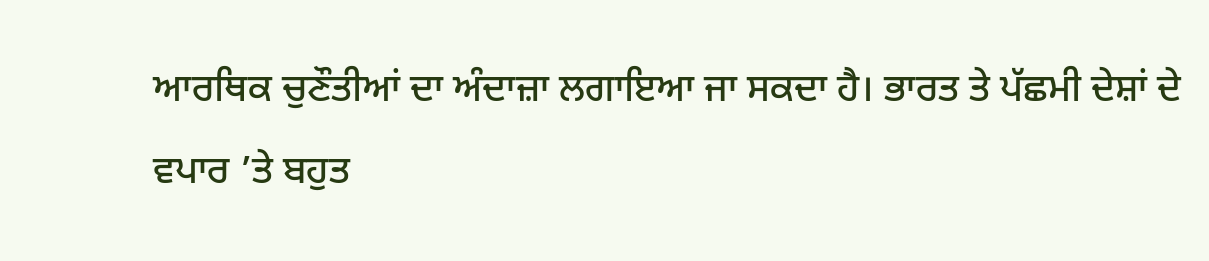ਆਰਥਿਕ ਚੁਣੌਤੀਆਂ ਦਾ ਅੰਦਾਜ਼ਾ ਲਗਾਇਆ ਜਾ ਸਕਦਾ ਹੈ। ਭਾਰਤ ਤੇ ਪੱਛਮੀ ਦੇਸ਼ਾਂ ਦੇ ਵਪਾਰ ’ਤੇ ਬਹੁਤ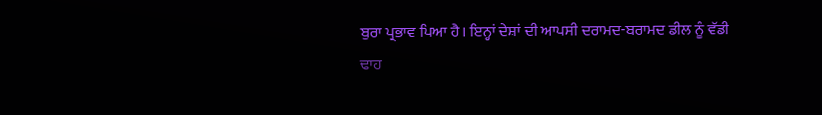ਬੁਰਾ ਪ੍ਰਭਾਵ ਪਿਆ ਹੈ। ਇਨ੍ਹਾਂ ਦੇਸ਼ਾਂ ਦੀ ਆਪਸੀ ਦਰਾਮਦ-ਬਰਾਮਦ ਡੀਲ ਨੂੰ ਵੱਡੀ ਢਾਹ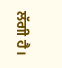ਲੱਗੀ ਹੈ।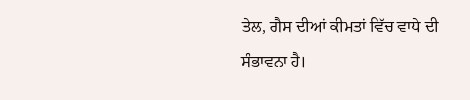ਤੇਲ, ਗੈਸ ਦੀਆਂ ਕੀਮਤਾਂ ਵਿੱਚ ਵਾਧੇ ਦੀ
ਸੰਭਾਵਨਾ ਹੈ।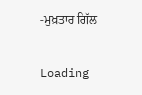-ਮੁਖ਼ਤਾਰ ਗਿੱਲ

Loading